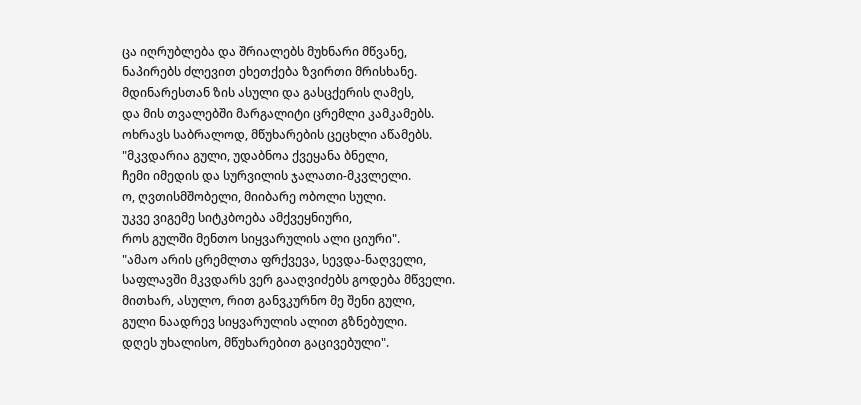ცა იღრუბლება და შრიალებს მუხნარი მწვანე,
ნაპირებს ძლევით ეხეთქება ზვირთი მრისხანე.
მდინარესთან ზის ასული და გასცქერის ღამეს,
და მის თვალებში მარგალიტი ცრემლი კამკამებს.
ოხრავს საბრალოდ, მწუხარების ცეცხლი აწამებს.
"მკვდარია გული, უდაბნოა ქვეყანა ბნელი,
ჩემი იმედის და სურვილის ჯალათი-მკვლელი.
ო, ღვთისმშობელი, მიიბარე ობოლი სული.
უკვე ვიგემე სიტკბოება ამქვეყნიური,
როს გულში მენთო სიყვარულის ალი ციური".
"ამაო არის ცრემლთა ფრქვევა, სევდა-ნაღველი,
საფლავში მკვდარს ვერ გააღვიძებს გოდება მწველი.
მითხარ, ასულო, რით განვკურნო მე შენი გული,
გული ნაადრევ სიყვარულის ალით გზნებული.
დღეს უხალისო, მწუხარებით გაცივებული".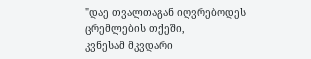"დაე თვალთაგან იღვრებოდეს ცრემლების თქეში,
კვნესამ მკვდარი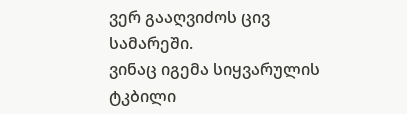ვერ გააღვიძოს ცივ სამარეში.
ვინაც იგემა სიყვარულის ტკბილი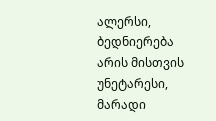ალერსი,
ბედნიერება არის მისთვის უნეტარესი,
მარადი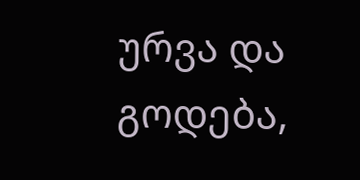ურვა და გოდება,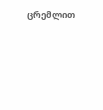ცრემლით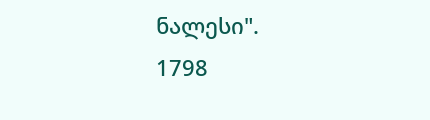ნალესი".
1798